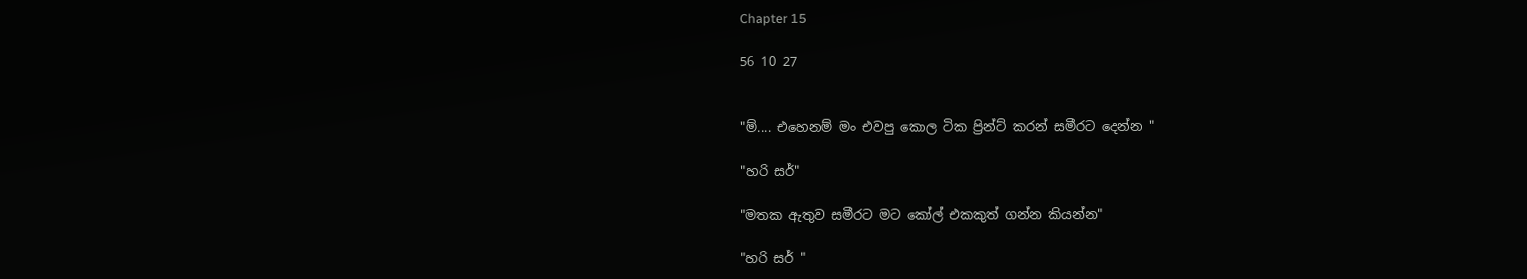Chapter 15

56 10 27


"ම්.... එහෙනම් මං එවපු කොල ටික ප්‍රින්ට් කරන් සමීරට දෙන්න "

"හරි සර්"

"මතක ඇතුව සමීරට මට කෝල් එකකුත් ගන්න කියන්න"

"හරි සර් "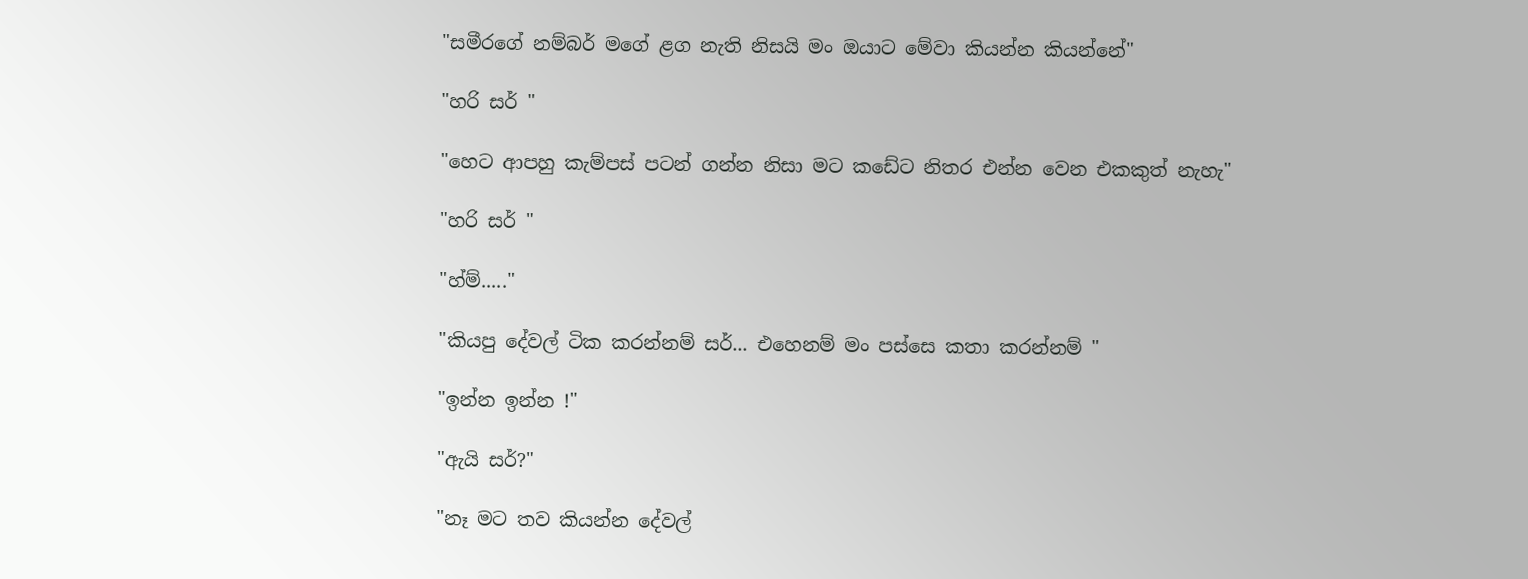"සමීරගේ නම්බර් මගේ ළග නැති නිසයි මං ඔයාට මේවා කියන්න කියන්නේ"

"හරි සර් "

"හෙට ආපහු කැම්පස් පටන් ගන්න නිසා මට කඩේට නිතර එන්න වෙන එකකුත් නැහැ"

"හරි සර් "

"හ්ම්....."

"කියපු දේවල් ටික කරන්නම් සර්... එහෙනම් මං පස්සෙ කතා කරන්නම් "

"ඉන්න ඉන්න !"

"ඇයි සර්?"

"නෑ මට තව කියන්න දේවල්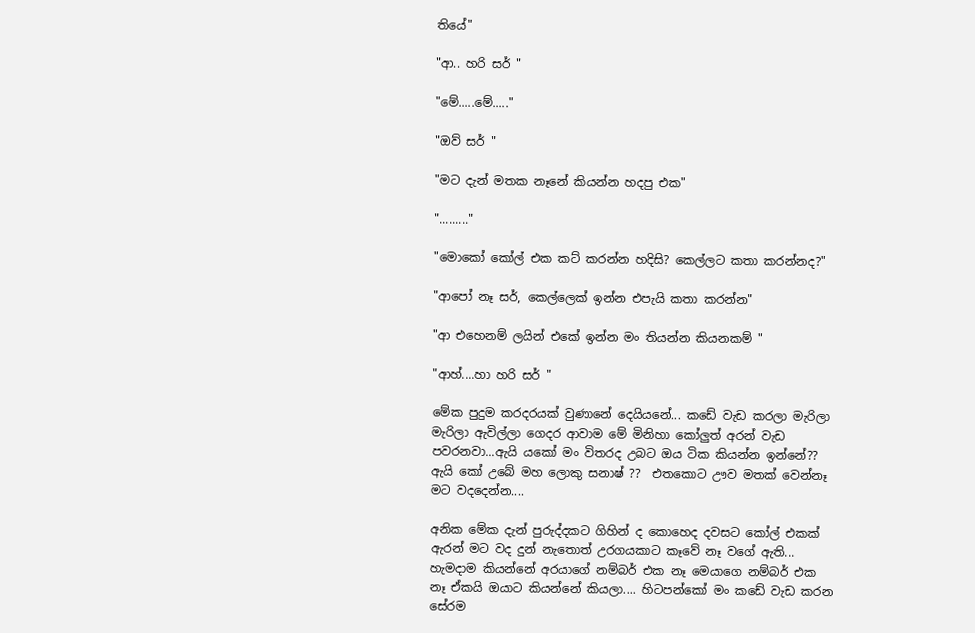තියේ"

"ආ.. හරි සර් "

"මේ.....මේ....."

"ඔව් සර් "

"මට දැන් මතක නෑනේ කියන්න හදපු එක"

"........."

"මොකෝ කෝල් එක කට් කරන්න හදිසි? කෙල්ලට කතා කරන්නද?"

"ආපෝ නෑ සර්, කෙල්ලෙක් ඉන්න එපැයි කතා කරන්න"

"ආ එහෙනම් ලයින් එකේ ඉන්න මං තියන්න කියනකම් "

"ආහ්....හා හරි සර් "

මේක පුදුම කරදරයක් වුණානේ දෙයියනේ... කඩේ වැඩ කරලා මැරිලා මැරිලා ඇවිල්ලා ගෙදර ආවාම මේ මිනිහා කෝලුත් අරන් වැඩ පවරනවා...ඇයි යකෝ මං විතරද උබට ඔය ටික කියන්න ඉන්නේ?? ඇයි කෝ උබේ මහ ලොකු සනාෂ් ??  එතකොට ඌව මතක් වෙන්නෑ මට වදදෙන්න....

අනික මේක දැන් පුරුද්දකට ගිහින් ද කොහෙද දවසට කෝල් එකක් ඇරන් මට වද දුන් නැතොත් උරගයකාට කෑවේ නෑ වගේ ඇති... හැමදාම කියන්නේ අරයාගේ නම්බර් එක නෑ මෙයාගෙ නම්බර් එක නෑ ඒකයි ඔයාට කියන්නේ කියලා.... හිටපන්කෝ මං කඩේ වැඩ කරන සේරම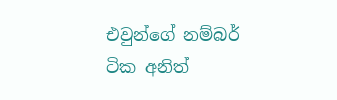එවුන්ගේ නම්බර් ටික අනිත්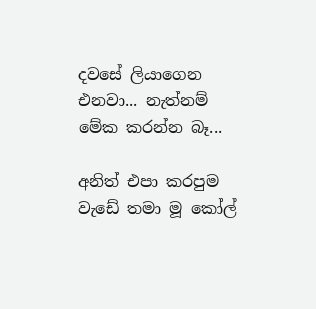දවසේ ලියාගෙන එනවා... නැත්නම් මේක කරන්න බෑ...

අනිත් එපා කරපුම වැඩේ තමා මූ කෝල්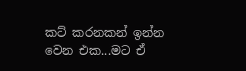කට් කරනකන් ඉන්න වෙන එක...මට ඒ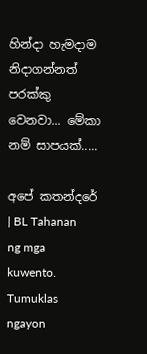හින්දා හැමදාම නිදාගන්නත් පරක්කු වෙනවා... මේකා නම් සාපයක්.....

අපේ කතන්දරේ | BL Tahanan ng mga kuwento. Tumuklas ngayon